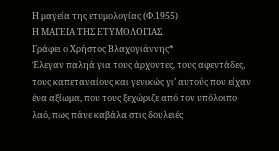Η μαγεία της ετυμολογίας (Φ.1955)
Η ΜΑΓΕΙΑ ΤΗΣ ΕΤΥΜΟΛΟΓΙΑΣ
Γράφει ο Χρήστος Βλαχογιάννης*
Έλεγαν παληά για τους άρχοντες, τους αφεντάδες, τους καπεταναίους και γενικώς γι’ αυτούς που είχαν ένα αξίωμα, που τους ξεχώριζε από τον υπόλοιπο λαό, πως πάνε καβάλα στις δουλειές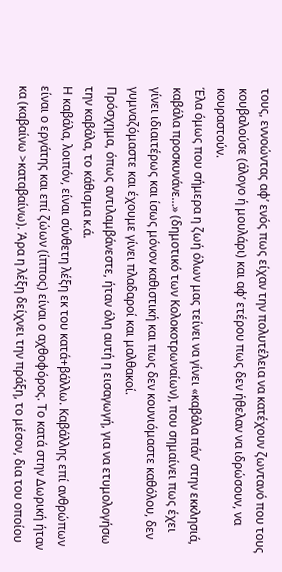τους, εννοώντας αφ’ ενός πως είχαν την πολυτέλεια να κατέχουν ζωντανό που τους κουβαλούσε (άλογο ή μουλάρι) και αφ’ ετέρου πως δεν ήθελαν να ιδρώσουν, να κουραστούν.
Έλα όμως που σήμερα η ζωή όλων μας τείνει να γίνει «καβάλα πάν’ στην εκκλησιά, καβάλα προσκυνάνε…» (δημοτικό των Κολοκοτρωναίων), που σημαίνει πως έχει γίνει ιδιαιτέρως και ίσως μόνον καθιστική και πως δεν κουνιόμαστε καθόλου, δεν γυμναζόμαστε και έχουμε γίνει πλαδαροί και μαλθακοί.
Πρόσχημα, όπως αντιλαμβάνεστε, ήταν όλη αυτή η εισαγωγή, για να ετυμολογήσω την καβάλα, το κάθισμα κ.ά.
Η καβάλα, λοιπόν, είναι σύνθετη λέξη εκ του κατά+βάλλω. Καβάλλης επί ανθρώπων είναι ο εργάτης και επί ζώων (ίππος) είναι ο αχθοφόρος. Το κατά στην Δωρική ήταν κα (καβαίνω >καταβαίνω). Άρα η λέξη δείχνει την πράξη, το μέσον, δια του οποίου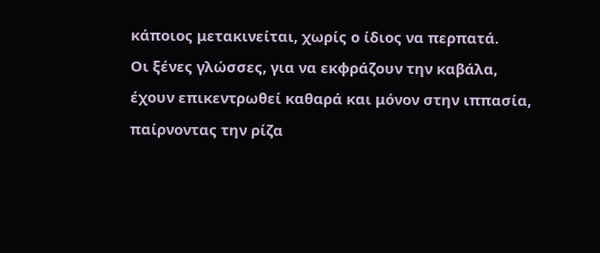κάποιος μετακινείται, χωρίς ο ίδιος να περπατά.
Οι ξένες γλώσσες, για να εκφράζουν την καβάλα, έχουν επικεντρωθεί καθαρά και μόνον στην ιππασία, παίρνοντας την ρίζα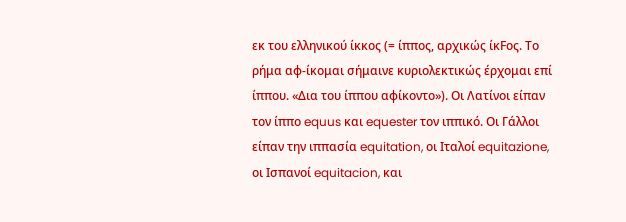εκ του ελληνικού ίκκος (= ίππος, αρχικώς ίκFος. Το ρήμα αφ-ίκομαι σήμαινε κυριολεκτικώς έρχομαι επί ίππου. «Δια του ίππου αφίκοντο»). Οι Λατίνοι είπαν τον ίππο equus και equester τον ιππικό. Οι Γάλλοι είπαν την ιππασία equitation, οι Ιταλοί equitazione, οι Ισπανοί equitacion, και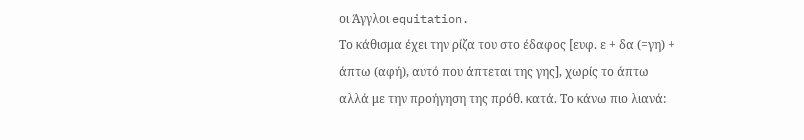οι Άγγλοι equitation.
Το κάθισμα έχει την ρίζα του στο έδαφος [ευφ. ε + δα (=γη) + άπτω (αφή), αυτό που άπτεται της γης], χωρίς το άπτω αλλά με την προήγηση της πρόθ. κατά. Το κάνω πιο λιανά: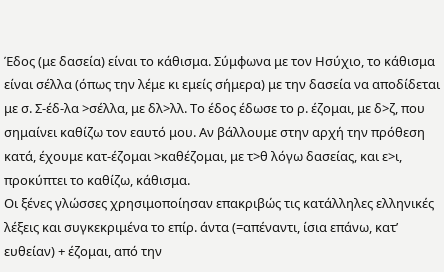Έδος (με δασεία) είναι το κάθισμα. Σύμφωνα με τον Ησύχιο, το κάθισμα είναι σέλλα (όπως την λέμε κι εμείς σήμερα) με την δασεία να αποδίδεται με σ. Σ-έδ-λα >σέλλα, με δλ>λλ. Το έδος έδωσε το ρ. έζομαι, με δ>ζ, που σημαίνει καθίζω τον εαυτό μου. Αν βάλλουμε στην αρχή την πρόθεση κατά, έχουμε κατ-έζομαι >καθέζομαι, με τ>θ λόγω δασείας, και ε>ι, προκύπτει το καθίζω, κάθισμα.
Οι ξένες γλώσσες χρησιμοποίησαν επακριβώς τις κατάλληλες ελληνικές λέξεις και συγκεκριμένα το επίρ. άντα (=απέναντι, ίσια επάνω, κατ’ ευθείαν) + έζομαι, από την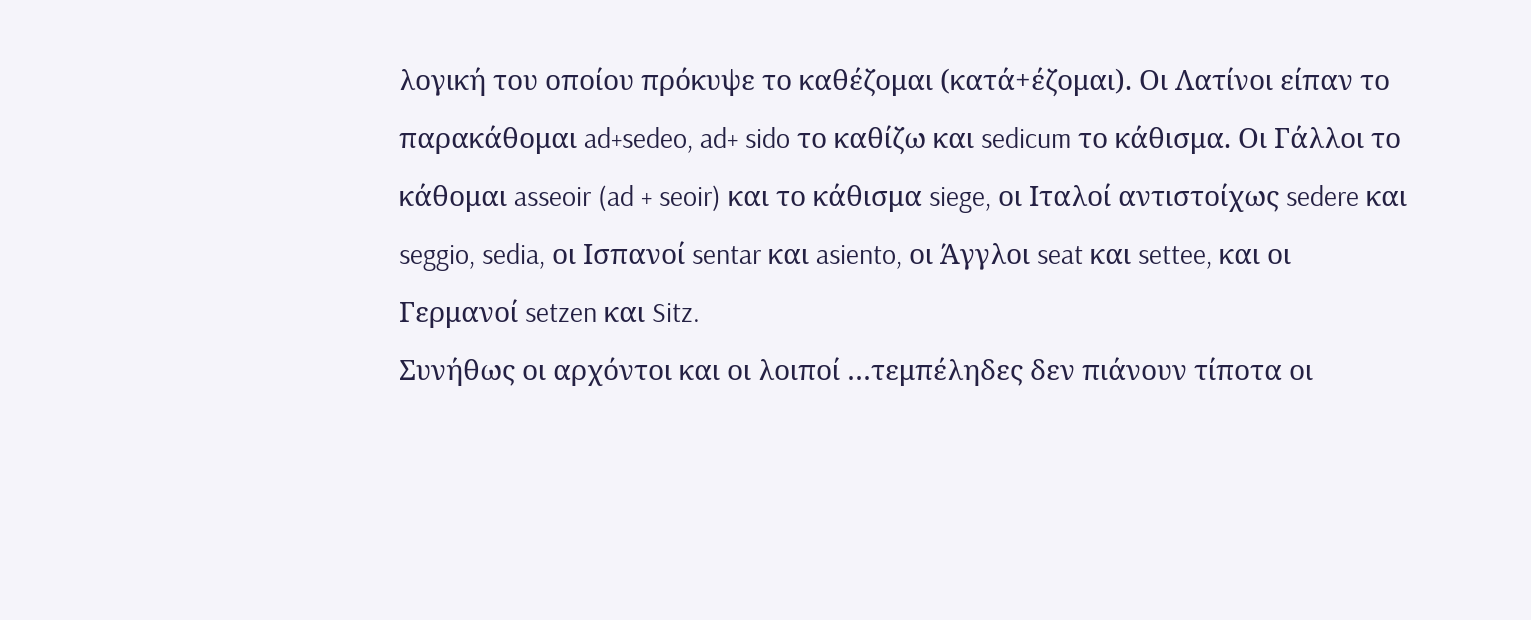λογική του οποίου πρόκυψε το καθέζομαι (κατά+έζομαι). Οι Λατίνοι είπαν το παρακάθομαι ad+sedeo, ad+ sido το καθίζω και sedicum το κάθισμα. Οι Γάλλοι το κάθομαι asseoir (ad + seoir) και το κάθισμα siege, οι Ιταλοί αντιστοίχως sedere και seggio, sedia, οι Ισπανοί sentar και asiento, οι Άγγλοι seat και settee, και οι Γερμανοί setzen και Sitz.
Συνήθως οι αρχόντοι και οι λοιποί …τεμπέληδες δεν πιάνουν τίποτα οι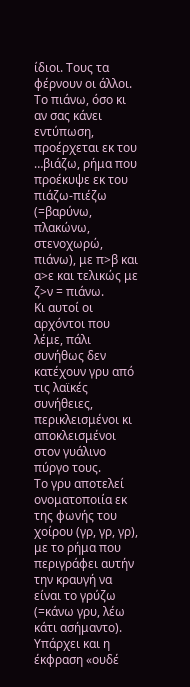ίδιοι. Τους τα φέρνουν οι άλλοι.
Το πιάνω, όσο κι αν σας κάνει εντύπωση, προέρχεται εκ του …βιάζω, ρήμα που προέκυψε εκ του πιάζω-πιέζω (=βαρύνω, πλακώνω, στενοχωρώ, πιάνω), με π>β και α>ε και τελικώς με ζ>ν = πιάνω.
Κι αυτοί οι αρχόντοι που λέμε, πάλι συνήθως δεν κατέχουν γρυ από τις λαϊκές συνήθειες, περικλεισμένοι κι αποκλεισμένοι στον γυάλινο πύργο τους.
Το γρυ αποτελεί ονοματοποιία εκ της φωνής του χοίρου (γρ, γρ, γρ), με το ρήμα που περιγράφει αυτήν την κραυγή να είναι το γρύζω (=κάνω γρυ, λέω κάτι ασήμαντο). Υπάρχει και η έκφραση «ουδέ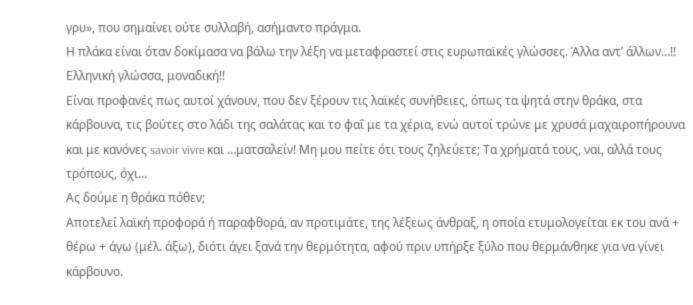γρυ», που σημαίνει ούτε συλλαβή, ασήμαντο πράγμα.
Η πλάκα είναι όταν δοκίμασα να βάλω την λέξη να μεταφραστεί στις ευρωπαϊκές γλώσσες. Άλλα αντ’ άλλων…!! Ελληνική γλώσσα, μοναδική!!
Είναι προφανές πως αυτοί χάνουν, που δεν ξέρουν τις λαϊκές συνήθειες, όπως τα ψητά στην θράκα, στα κάρβουνα, τις βούτες στο λάδι της σαλάτας και το φαΐ με τα χέρια, ενώ αυτοί τρώνε με χρυσά μαχαιροπήρουνα και με κανόνες savoir vivre και …ματσαλείν! Μη μου πείτε ότι τους ζηλεύετε; Τα χρήματά τους, ναι, αλλά τους τρόπους, όχι…
Ας δούμε η θράκα πόθεν;
Αποτελεί λαϊκή προφορά ή παραφθορά, αν προτιμάτε, της λέξεως άνθραξ, η οποία ετυμολογείται εκ του ανά + θέρω + άγω (μέλ. άξω), διότι άγει ξανά την θερμότητα, αφού πριν υπήρξε ξύλο που θερμάνθηκε για να γίνει κάρβουνο.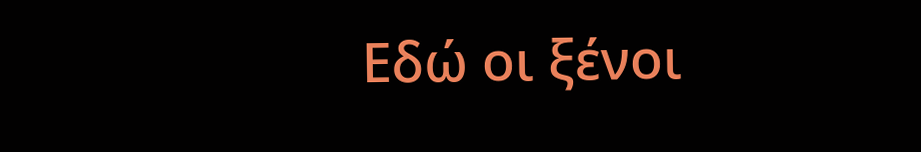Εδώ οι ξένοι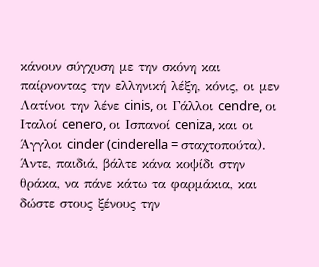κάνουν σύγχυση με την σκόνη και παίρνοντας την ελληνική λέξη, κόνις, οι μεν Λατίνοι την λένε cinis, οι Γάλλοι cendre, οι Ιταλοί cenero, οι Ισπανοί ceniza, και οι Άγγλοι cinder (cinderella = σταχτοπούτα).
Άντε, παιδιά, βάλτε κάνα κοψίδι στην θράκα, να πάνε κάτω τα φαρμάκια, και δώστε στους ξένους την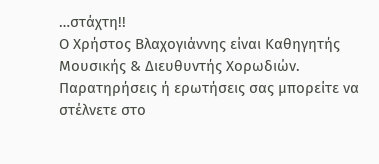…στάχτη!!
Ο Χρήστος Βλαχογιάννης είναι Καθηγητής Μουσικής & Διευθυντής Χορωδιών. Παρατηρήσεις ή ερωτήσεις σας μπορείτε να στέλνετε στο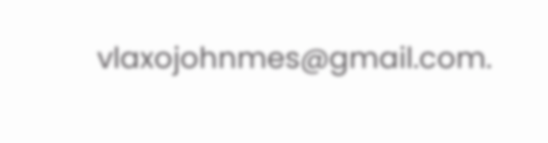vlaxojohnmes@gmail.com.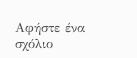Αφήστε ένα σχόλιο